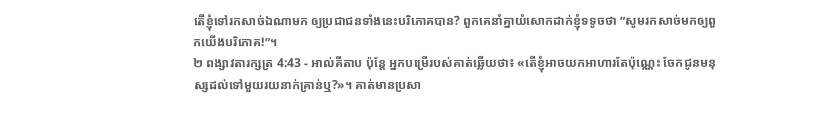តើខ្ញុំទៅរកសាច់ឯណាមក ឲ្យប្រជាជនទាំងនេះបរិភោគបាន? ពួកគេនាំគ្នាយំសោកដាក់ខ្ញុំទទូចថា “សូមរកសាច់មកឲ្យពួកយើងបរិភោគ!”។
២ ពង្សាវតារក្សត្រ 4:43 - អាល់គីតាប ប៉ុន្តែ អ្នកបម្រើរបស់គាត់ឆ្លើយថា៖ «តើខ្ញុំអាចយកអាហារតែប៉ុណ្ណេះ ចែកជូនមនុស្សដល់ទៅមួយរយនាក់គ្រាន់ឬ?»។ គាត់មានប្រសា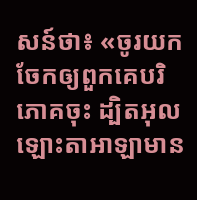សន៍ថា៖ «ចូរយកចែកឲ្យពួកគេបរិភោគចុះ ដ្បិតអុលឡោះតាអាឡាមាន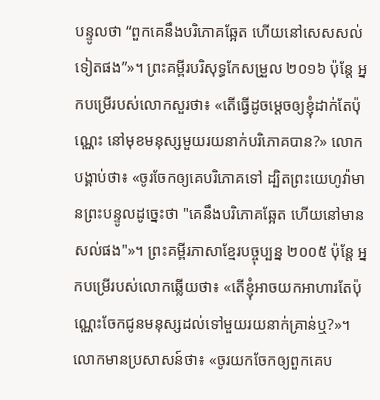បន្ទូលថា “ពួកគេនឹងបរិភោគឆ្អែត ហើយនៅសេសសល់ទៀតផង”»។ ព្រះគម្ពីរបរិសុទ្ធកែសម្រួល ២០១៦ ប៉ុន្តែ អ្នកបម្រើរបស់លោកសួរថា៖ «តើធ្វើដូចម្តេចឲ្យខ្ញុំដាក់តែប៉ុណ្ណេះ នៅមុខមនុស្សមួយរយនាក់បរិភោគបាន?» លោកបង្គាប់ថា៖ «ចូរចែកឲ្យគេបរិភោគទៅ ដ្បិតព្រះយេហូវ៉ាមានព្រះបន្ទូលដូច្នេះថា "គេនឹងបរិភោគឆ្អែត ហើយនៅមានសល់ផង"»។ ព្រះគម្ពីរភាសាខ្មែរបច្ចុប្បន្ន ២០០៥ ប៉ុន្តែ អ្នកបម្រើរបស់លោកឆ្លើយថា៖ «តើខ្ញុំអាចយកអាហារតែប៉ុណ្ណេះចែកជូនមនុស្សដល់ទៅមួយរយនាក់គ្រាន់ឬ?»។ លោកមានប្រសាសន៍ថា៖ «ចូរយកចែកឲ្យពួកគេប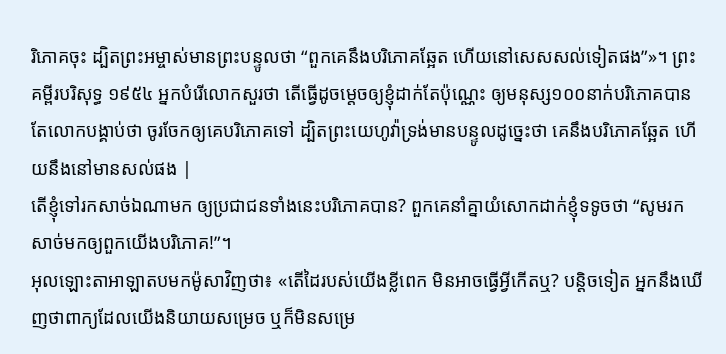រិភោគចុះ ដ្បិតព្រះអម្ចាស់មានព្រះបន្ទូលថា “ពួកគេនឹងបរិភោគឆ្អែត ហើយនៅសេសសល់ទៀតផង”»។ ព្រះគម្ពីរបរិសុទ្ធ ១៩៥៤ អ្នកបំរើលោកសួរថា តើធ្វើដូចម្តេចឲ្យខ្ញុំដាក់តែប៉ុណ្ណេះ ឲ្យមនុស្ស១០០នាក់បរិភោគបាន តែលោកបង្គាប់ថា ចូរចែកឲ្យគេបរិភោគទៅ ដ្បិតព្រះយេហូវ៉ាទ្រង់មានបន្ទូលដូច្នេះថា គេនឹងបរិភោគឆ្អែត ហើយនឹងនៅមានសល់ផង |
តើខ្ញុំទៅរកសាច់ឯណាមក ឲ្យប្រជាជនទាំងនេះបរិភោគបាន? ពួកគេនាំគ្នាយំសោកដាក់ខ្ញុំទទូចថា “សូមរកសាច់មកឲ្យពួកយើងបរិភោគ!”។
អុលឡោះតាអាឡាតបមកម៉ូសាវិញថា៖ «តើដៃរបស់យើងខ្លីពេក មិនអាចធ្វើអ្វីកើតឬ? បន្តិចទៀត អ្នកនឹងឃើញថាពាក្យដែលយើងនិយាយសម្រេច ឬក៏មិនសម្រេ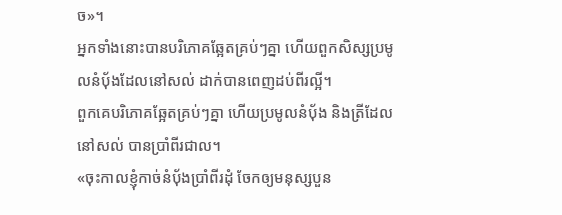ច»។
អ្នកទាំងនោះបានបរិភោគឆ្អែតគ្រប់ៗគ្នា ហើយពួកសិស្សប្រមូលនំបុ័ងដែលនៅសល់ ដាក់បានពេញដប់ពីរល្អី។
ពួកគេបរិភោគឆ្អែតគ្រប់ៗគ្នា ហើយប្រមូលនំបុ័ង និងត្រីដែលនៅសល់ បានប្រាំពីរជាល។
«ចុះកាលខ្ញុំកាច់នំបុ័ងប្រាំពីរដុំ ចែកឲ្យមនុស្សបួន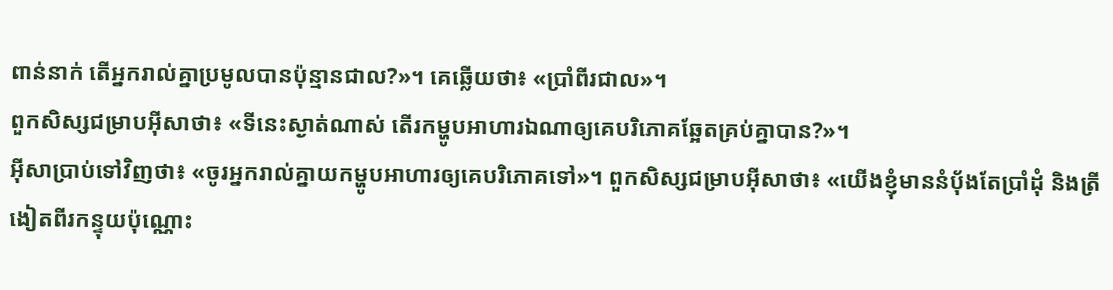ពាន់នាក់ តើអ្នករាល់គ្នាប្រមូលបានប៉ុន្មានជាល?»។ គេឆ្លើយថា៖ «ប្រាំពីរជាល»។
ពួកសិស្សជម្រាបអ៊ីសាថា៖ «ទីនេះស្ងាត់ណាស់ តើរកម្ហូបអាហារឯណាឲ្យគេបរិភោគឆ្អែតគ្រប់គ្នាបាន?»។
អ៊ីសាប្រាប់ទៅវិញថា៖ «ចូរអ្នករាល់គ្នាយកម្ហូបអាហារឲ្យគេបរិភោគទៅ»។ ពួកសិស្សជម្រាបអ៊ីសាថា៖ «យើងខ្ញុំមាននំបុ័ងតែប្រាំដុំ និងត្រីងៀតពីរកន្ទុយប៉ុណ្ណោះ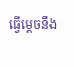ធ្វើម្ដេចនឹង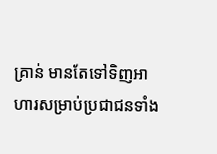គ្រាន់ មានតែទៅទិញអាហារសម្រាប់ប្រជាជនទាំង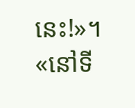នេះ!»។
«នៅទី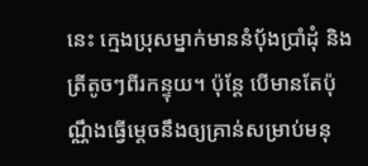នេះ ក្មេងប្រុសម្នាក់មាននំបុ័ងប្រាំដុំ និងត្រីតូចៗពីរកន្ទុយ។ ប៉ុន្ដែ បើមានតែប៉ុណ្ណឹងធ្វើម្ដេចនឹងឲ្យគ្រាន់សម្រាប់មនុ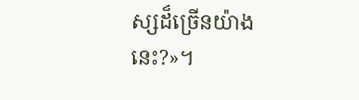ស្សដ៏ច្រើនយ៉ាងនេះ?»។